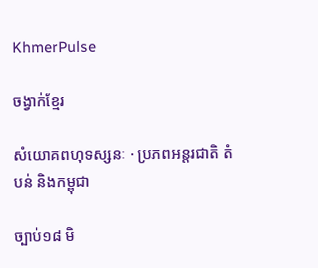KhmerPulse

ចង្វាក់ខ្មែរ

សំយោគពហុទស្សនៈ · ប្រភពអន្តរជាតិ តំបន់ និងកម្ពុជា

ច្បាប់១៨ មិ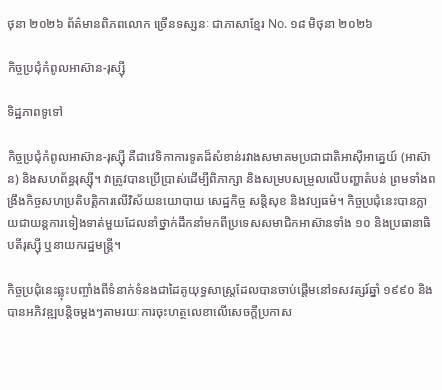ថុនា ២០២៦ ព័ត៌មានពិភពលោក ច្រើនទស្សនៈ ជាភាសាខ្មែរ No. ១៨ មិថុនា ២០២៦

កិច្ចប្រជុំកំពូលអាស៊ាន-រុស្ស៊ី

ទិដ្ឋភាពទូទៅ

កិច្ចប្រជុំកំពូលអាស៊ាន-រុស្ស៊ី គឺជាវេទិកាការទូតដ៏សំខាន់រវាងសមាគមប្រជាជាតិអាស៊ីអាគ្នេយ៍ (អាស៊ាន) និងសហព័ន្ធរុស្ស៊ី។ វាត្រូវបានប្រើប្រាស់ដើម្បីពិភាក្សា និងសម្របសម្រួលលើបញ្ហាតំបន់ ព្រមទាំងពង្រឹងកិច្ចសហប្រតិបត្តិការលើវិស័យនយោបាយ សេដ្ឋកិច្ច សន្តិសុខ និងវប្បធម៌។ កិច្ចប្រជុំនេះបានក្លាយជាយន្តការទៀងទាត់មួយដែលនាំថ្នាក់ដឹកនាំមកពីប្រទេសសមាជិកអាស៊ានទាំង ១០ និងប្រធានាធិបតីរុស្ស៊ី ឬនាយករដ្ឋមន្ត្រី។

កិច្ចប្រជុំនេះឆ្លុះបញ្ចាំងពីទំនាក់ទំនងជាដៃគូយុទ្ធសាស្ត្រដែលបានចាប់ផ្តើមនៅទសវត្សរ៍ឆ្នាំ ១៩៩០ និងបានអភិវឌ្ឍបន្តិចម្តងៗតាមរយៈការចុះហត្ថលេខាលើសេចក្តីប្រកាស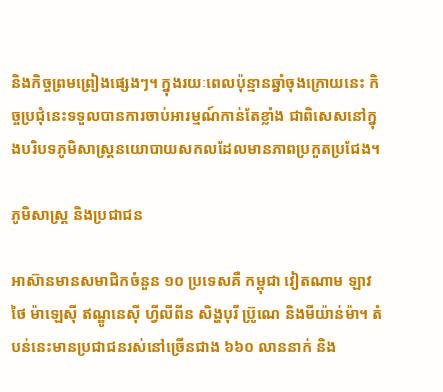និងកិច្ចព្រមព្រៀងផ្សេងៗ។ ក្នុងរយៈពេលប៉ុន្មានឆ្នាំចុងក្រោយនេះ កិច្ចប្រជុំនេះទទួលបានការចាប់អារម្មណ៍កាន់តែខ្លាំង ជាពិសេសនៅក្នុងបរិបទភូមិសាស្ត្រនយោបាយសកលដែលមានភាពប្រកួតប្រជែង។

ភូមិសាស្ត្រ និងប្រជាជន

អាស៊ានមានសមាជិកចំនួន ១០ ប្រទេសគឺ កម្ពុជា វៀតណាម ឡាវ ថៃ ម៉ាឡេស៊ី ឥណ្ឌូនេស៊ី ហ្វីលីពីន សិង្ហបុរី ប្រ៊ូណេ និងមីយ៉ាន់ម៉ា។ តំបន់នេះមានប្រជាជនរស់នៅច្រើនជាង ៦៦០ លាននាក់ និង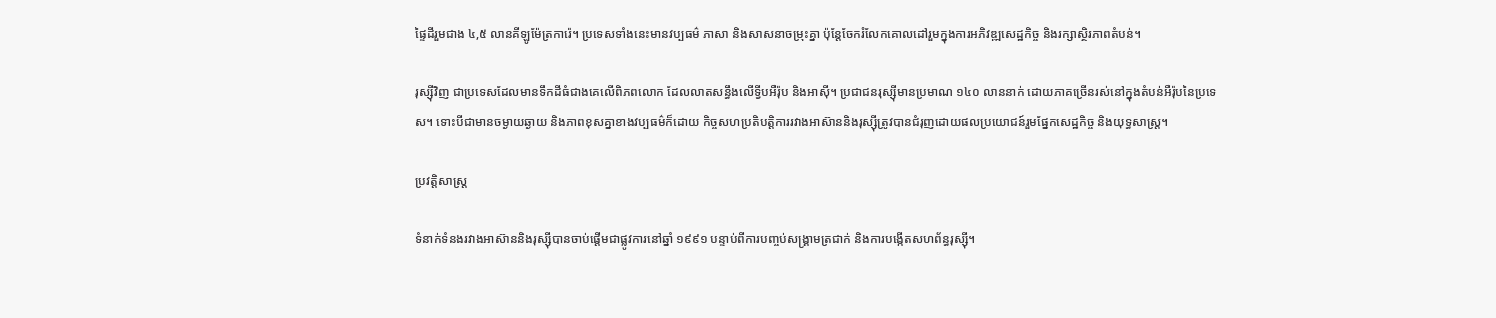ផ្ទៃដីរួមជាង ៤,៥ លានគីឡូម៉ែត្រការ៉េ។ ប្រទេសទាំងនេះមានវប្បធម៌ ភាសា និងសាសនាចម្រុះគ្នា ប៉ុន្តែចែករំលែកគោលដៅរួមក្នុងការអភិវឌ្ឍសេដ្ឋកិច្ច និងរក្សាស្ថិរភាពតំបន់។

រុស្ស៊ីវិញ ជាប្រទេសដែលមានទឹកដីធំជាងគេលើពិភពលោក ដែលលាតសន្ធឹងលើទ្វីបអឺរ៉ុប និងអាស៊ី។ ប្រជាជនរុស្ស៊ីមានប្រមាណ ១៤០ លាននាក់ ដោយភាគច្រើនរស់នៅក្នុងតំបន់អឺរ៉ុបនៃប្រទេស។ ទោះបីជាមានចម្ងាយឆ្ងាយ និងភាពខុសគ្នាខាងវប្បធម៌ក៏ដោយ កិច្ចសហប្រតិបត្តិការរវាងអាស៊ាននិងរុស្ស៊ីត្រូវបានជំរុញដោយផលប្រយោជន៍រួមផ្នែកសេដ្ឋកិច្ច និងយុទ្ធសាស្ត្រ។

ប្រវត្តិសាស្ត្រ

ទំនាក់ទំនងរវាងអាស៊ាននិងរុស្ស៊ីបានចាប់ផ្តើមជាផ្លូវការនៅឆ្នាំ ១៩៩១ បន្ទាប់ពីការបញ្ចប់សង្គ្រាមត្រជាក់ និងការបង្កើតសហព័ន្ធរុស្ស៊ី។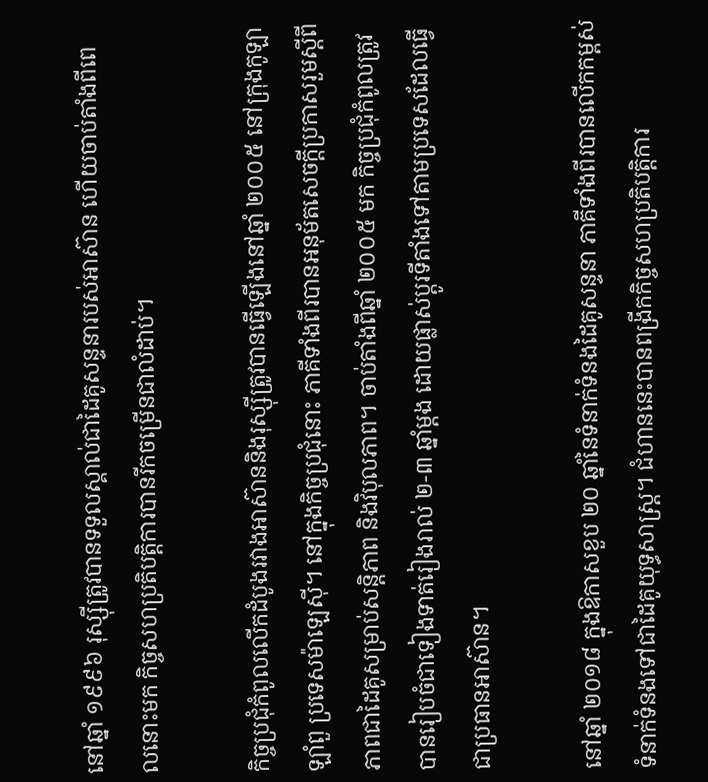នៅឆ្នាំ ១៩៩៦ រុស្ស៊ីត្រូវបានទទួលស្គាល់ជាដៃគូសន្ទនារបស់អាស៊ាន ហើយចាប់តាំងពីពេលនោះមក កិច្ចសហប្រតិបត្តិការបានរីកចម្រើនជាលំដាប់។

កិច្ចប្រជុំកំពូលលើកដំបូងរវាងអាស៊ាននិងរុស្ស៊ីត្រូវបានធ្វើឡើងនៅឆ្នាំ ២០០៥ នៅក្រុងកូឡាឡាំពួ ប្រទេសម៉ាឡេស៊ី។ នៅក្នុងកិច្ចប្រជុំនោះ ភាគីទាំងពីរបានអនុម័តសេចក្តីប្រកាសរួមស្តីពីភាពជាដៃគូសម្រាប់សន្តិភាព និងវិបុលភាព។ ចាប់តាំងពីឆ្នាំ ២០០៥ មក កិច្ចប្រជុំកំពូលត្រូវបានរៀបចំជាទៀងទាត់រៀងរាល់ ២-៣ ឆ្នាំម្តង ដោយផ្លាស់ប្តូរទីតាំងទៅតាមប្រទេសដែលធ្វើជាប្រធានអាស៊ាន។

នៅឆ្នាំ ២០១៨ ក្នុងឱកាសខួប ២០ ឆ្នាំនៃទំនាក់ទំនងដៃគូសន្ទនា ភាគីទាំងពីរបានលើកកម្ពស់ទំនាក់ទំនងទៅជាដៃគូយុទ្ធសាស្ត្រ។ ជំហាននេះបានពង្រីកកិច្ចសហប្រតិបត្តិការ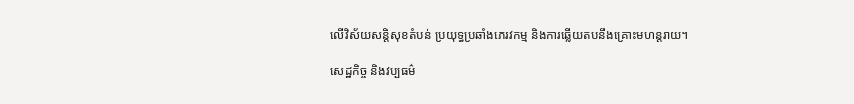លើវិស័យសន្តិសុខតំបន់ ប្រយុទ្ធប្រឆាំងភេរវកម្ម និងការឆ្លើយតបនឹងគ្រោះមហន្តរាយ។

សេដ្ឋកិច្ច និងវប្បធម៌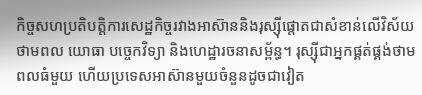កិច្ចសហប្រតិបត្តិការសេដ្ឋកិច្ចរវាងអាស៊ាននិងរុស្ស៊ីផ្តោតជាសំខាន់លើវិស័យថាមពល យោធា បច្ចេកវិទ្យា និងហេដ្ឋារចនាសម្ព័ន្ធ។ រុស្ស៊ីជាអ្នកផ្គត់ផ្គង់ថាមពលធំមួយ ហើយប្រទេសអាស៊ានមួយចំនួនដូចជាវៀត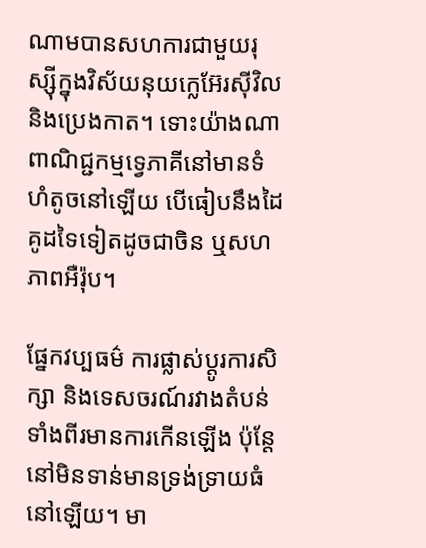ណាមបានសហការជាមួយរុស្ស៊ីក្នុងវិស័យនុយក្លេអ៊ែរស៊ីវិល និងប្រេងកាត។ ទោះយ៉ាងណា ពាណិជ្ជកម្មទ្វេភាគីនៅមានទំហំតូចនៅឡើយ បើធៀបនឹងដៃគូដទៃទៀតដូចជាចិន ឬសហភាពអឺរ៉ុប។

ផ្នែកវប្បធម៌ ការផ្លាស់ប្តូរការសិក្សា និងទេសចរណ៍រវាងតំបន់ទាំងពីរមានការកើនឡើង ប៉ុន្តែនៅមិនទាន់មានទ្រង់ទ្រាយធំនៅឡើយ។ មា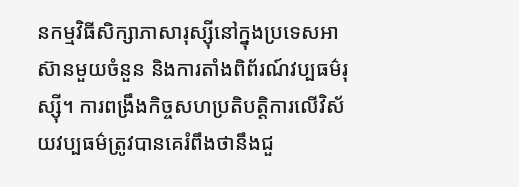នកម្មវិធីសិក្សាភាសារុស្ស៊ីនៅក្នុងប្រទេសអាស៊ានមួយចំនួន និងការតាំងពិព័រណ៍វប្បធម៌រុស្ស៊ី។ ការពង្រឹងកិច្ចសហប្រតិបត្តិការលើវិស័យវប្បធម៌ត្រូវបានគេរំពឹងថានឹងជួ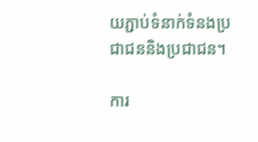យភ្ជាប់ទំនាក់ទំនងប្រជាជននិងប្រជាជន។

ការ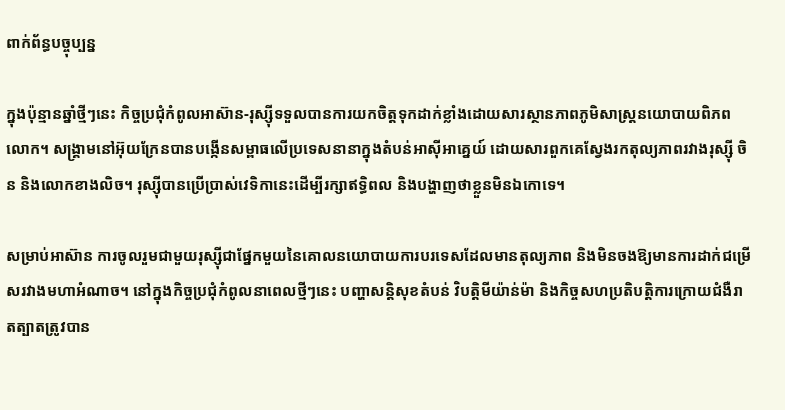ពាក់ព័ន្ធបច្ចុប្បន្ន

ក្នុងប៉ុន្មានឆ្នាំថ្មីៗនេះ កិច្ចប្រជុំកំពូលអាស៊ាន-រុស្ស៊ីទទួលបានការយកចិត្តទុកដាក់ខ្លាំងដោយសារស្ថានភាពភូមិសាស្ត្រនយោបាយពិភពលោក។ សង្គ្រាមនៅអ៊ុយក្រែនបានបង្កើនសម្ពាធលើប្រទេសនានាក្នុងតំបន់អាស៊ីអាគ្នេយ៍ ដោយសារពួកគេស្វែងរកតុល្យភាពរវាងរុស្ស៊ី ចិន និងលោកខាងលិច។ រុស្ស៊ីបានប្រើប្រាស់វេទិកានេះដើម្បីរក្សាឥទ្ធិពល និងបង្ហាញថាខ្លួនមិនឯកោទេ។

សម្រាប់អាស៊ាន ការចូលរួមជាមួយរុស្ស៊ីជាផ្នែកមួយនៃគោលនយោបាយការបរទេសដែលមានតុល្យភាព និងមិនចងឱ្យមានការដាក់ជម្រើសរវាងមហាអំណាច។ នៅក្នុងកិច្ចប្រជុំកំពូលនាពេលថ្មីៗនេះ បញ្ហាសន្តិសុខតំបន់ វិបត្តិមីយ៉ាន់ម៉ា និងកិច្ចសហប្រតិបត្តិការក្រោយជំងឺរាតត្បាតត្រូវបាន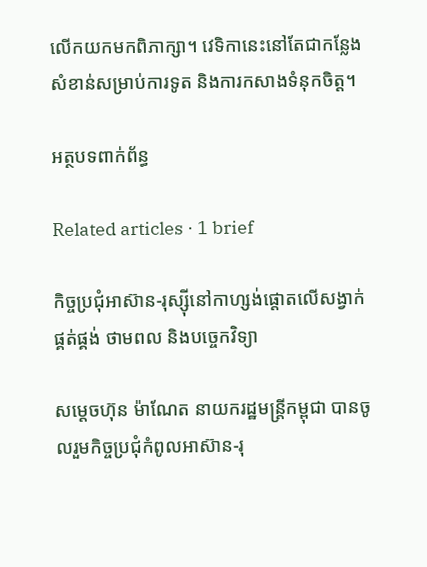លើកយកមកពិភាក្សា។ វេទិកានេះនៅតែជាកន្លែងសំខាន់សម្រាប់ការទូត និងការកសាងទំនុកចិត្ត។

អត្ថបទពាក់ព័ន្ធ

Related articles · 1 brief

កិច្ចប្រជុំអាស៊ាន-រុស្ស៊ីនៅកាហ្សង់ផ្តោតលើសង្វាក់ផ្គត់ផ្គង់ ថាមពល និងបច្ចេកវិទ្យា

សម្តេចហ៊ុន ម៉ាណែត នាយករដ្ឋមន្ត្រីកម្ពុជា បានចូលរួមកិច្ចប្រជុំកំពូលអាស៊ាន-រុ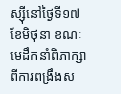ស្ស៊ីនៅថ្ងៃទី១៧ ខែមិថុនា ខណៈមេដឹកនាំពិភាក្សាពីការពង្រឹងស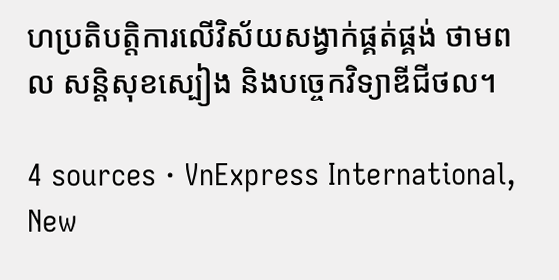ហប្រតិបត្តិការលើវិស័យសង្វាក់ផ្គត់ផ្គង់ ថាមពល សន្តិសុខស្បៀង និងបច្ចេកវិទ្យាឌីជីថល។

4 sources · VnExpress International, New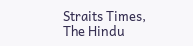Straits Times, The Hindu